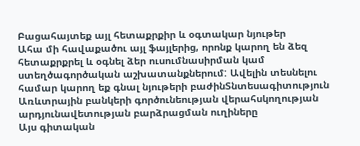Բացահայտեք այլ հետաքրքիր և օգտակար նյութեր
Ահա մի հավաքածու այլ ֆայլերից, որոնք կարող են ձեզ հետաքրքրել և օգնել ձեր ուսումնասիրման կամ ստեղծագործական աշխատանքներում: Ավելին տեսնելու համար կարող եք գնալ նյութերի բաժինՏնտեսագիտություն
Առևտրային բանկերի գործունեության վերահսկողության արդյունավետության բարձրացման ուղիները
Այս գիտական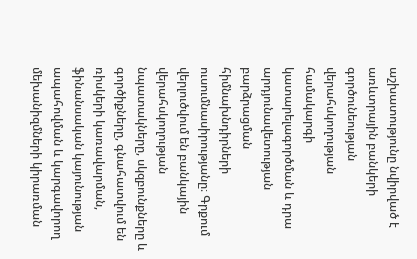աշխատությունը նվիրված է առևտրային բանկերի գործունեության վերահսկողության համակարգի կատարելագործման և դրա արդյունավետության բարձրացման հիմնախնդիրների ուսումնասիրությանը։ Գրքում վերլուծվում են բանկային վերահսկողության նպատակները, սկզբունքները և գործիքները, գնահատվում են ռիսկերի կառավարման, ֆինանսական կայունության ապահովման և կարգավորող մեխանիզմների կիրառման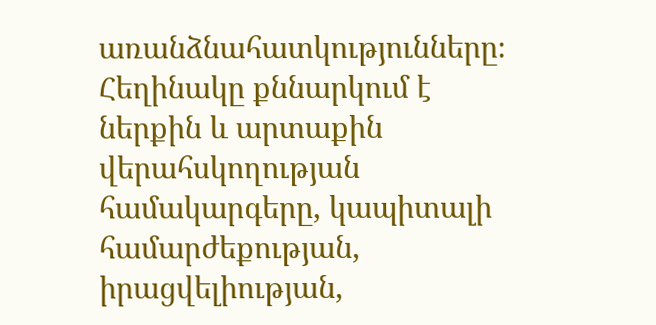առանձնահատկությունները։ Հեղինակը քննարկում է ներքին և արտաքին վերահսկողության համակարգերը, կապիտալի համարժեքության, իրացվելիության,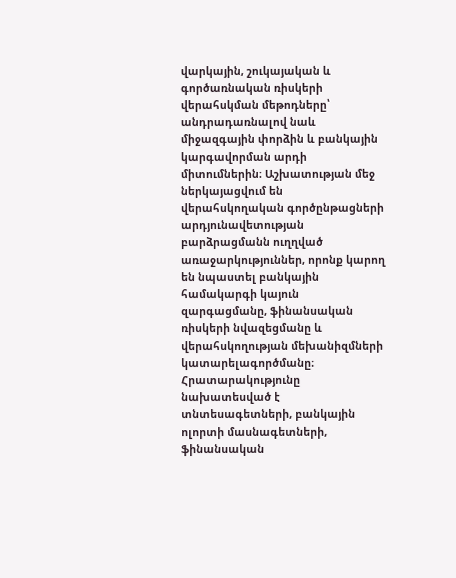վարկային, շուկայական և գործառնական ռիսկերի վերահսկման մեթոդները՝ անդրադառնալով նաև միջազգային փորձին և բանկային կարգավորման արդի միտումներին։ Աշխատության մեջ ներկայացվում են վերահսկողական գործընթացների արդյունավետության բարձրացմանն ուղղված առաջարկություններ, որոնք կարող են նպաստել բանկային համակարգի կայուն զարգացմանը, ֆինանսական ռիսկերի նվազեցմանը և վերահսկողության մեխանիզմների կատարելագործմանը։ Հրատարակությունը նախատեսված է տնտեսագետների, բանկային ոլորտի մասնագետների, ֆինանսական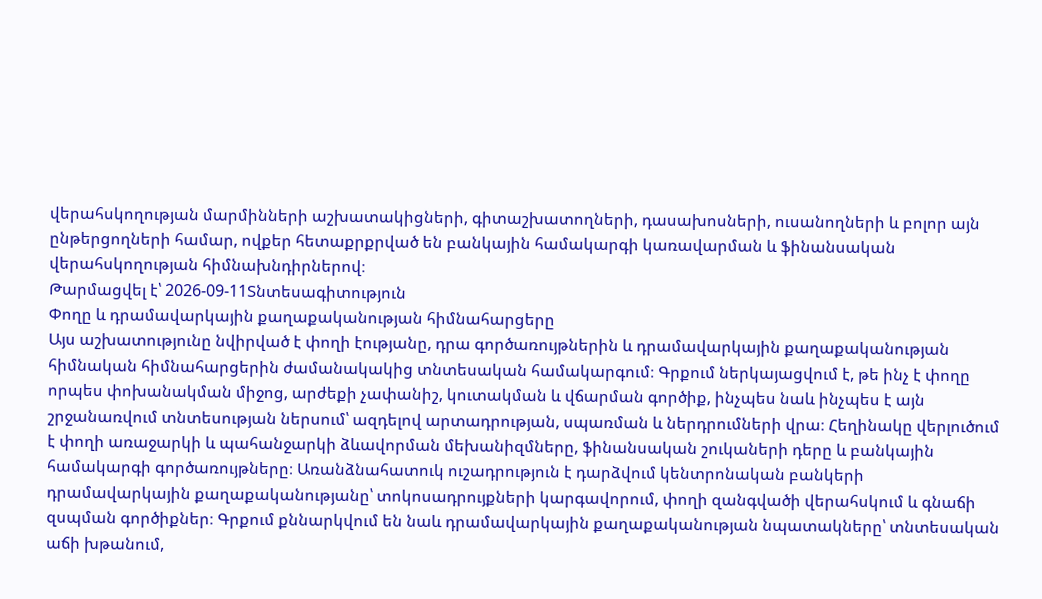վերահսկողության մարմինների աշխատակիցների, գիտաշխատողների, դասախոսների, ուսանողների և բոլոր այն ընթերցողների համար, ովքեր հետաքրքրված են բանկային համակարգի կառավարման և ֆինանսական վերահսկողության հիմնախնդիրներով։
Թարմացվել է՝ 2026-09-11Տնտեսագիտություն
Փողը և դրամավարկային քաղաքականության հիմնահարցերը
Այս աշխատությունը նվիրված է փողի էությանը, դրա գործառույթներին և դրամավարկային քաղաքականության հիմնական հիմնահարցերին ժամանակակից տնտեսական համակարգում։ Գրքում ներկայացվում է, թե ինչ է փողը որպես փոխանակման միջոց, արժեքի չափանիշ, կուտակման և վճարման գործիք, ինչպես նաև ինչպես է այն շրջանառվում տնտեսության ներսում՝ ազդելով արտադրության, սպառման և ներդրումների վրա։ Հեղինակը վերլուծում է փողի առաջարկի և պահանջարկի ձևավորման մեխանիզմները, ֆինանսական շուկաների դերը և բանկային համակարգի գործառույթները։ Առանձնահատուկ ուշադրություն է դարձվում կենտրոնական բանկերի դրամավարկային քաղաքականությանը՝ տոկոսադրույքների կարգավորում, փողի զանգվածի վերահսկում և գնաճի զսպման գործիքներ։ Գրքում քննարկվում են նաև դրամավարկային քաղաքականության նպատակները՝ տնտեսական աճի խթանում,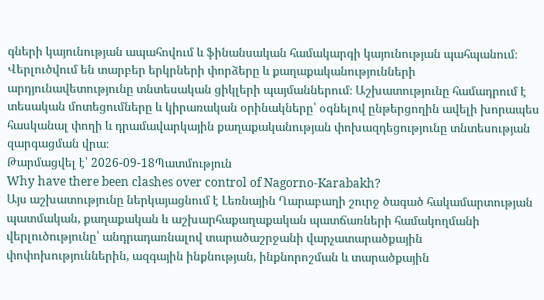գների կայունության ապահովում և ֆինանսական համակարգի կայունության պահպանում։ Վերլուծվում են տարբեր երկրների փորձերը և քաղաքականությունների արդյունավետությունը տնտեսական ցիկլերի պայմաններում։ Աշխատությունը համադրում է տեսական մոտեցումները և կիրառական օրինակները՝ օգնելով ընթերցողին ավելի խորապես հասկանալ փողի և դրամավարկային քաղաքականության փոխազդեցությունը տնտեսության զարգացման վրա։
Թարմացվել է՝ 2026-09-18Պատմություն
Why have there been clashes over control of Nagorno-Karabakh?
Այս աշխատությունը ներկայացնում է Լեռնային Ղարաբաղի շուրջ ծագած հակամարտության պատմական, քաղաքական և աշխարհաքաղաքական պատճառների համակողմանի վերլուծությունը՝ անդրադառնալով տարածաշրջանի վարչատարածքային փոփոխություններին, ազգային ինքնության, ինքնորոշման և տարածքային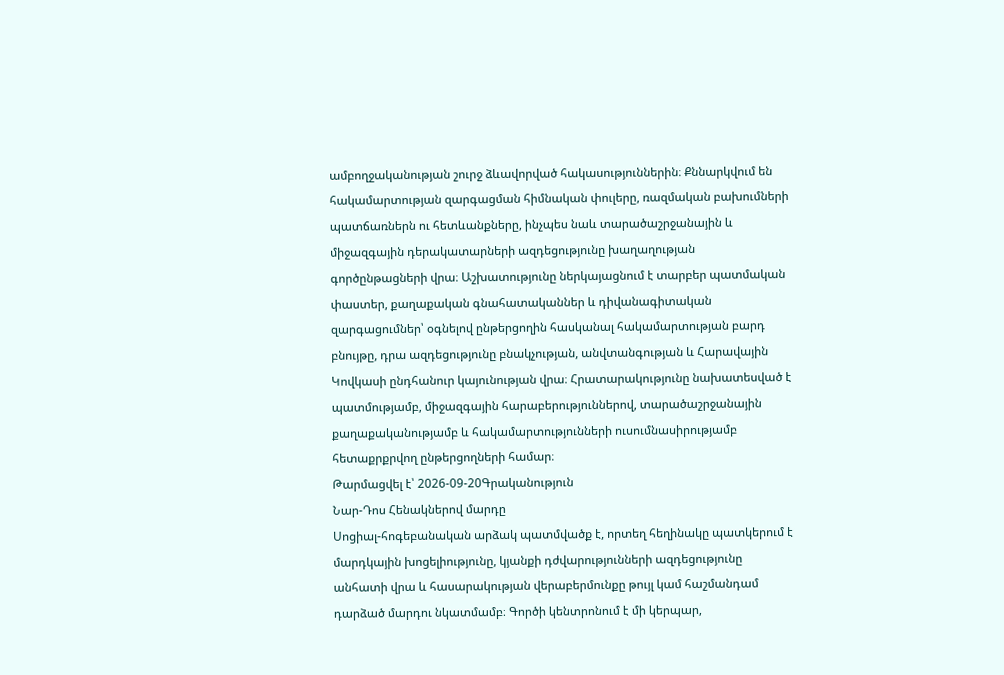ամբողջականության շուրջ ձևավորված հակասություններին։ Քննարկվում են հակամարտության զարգացման հիմնական փուլերը, ռազմական բախումների պատճառներն ու հետևանքները, ինչպես նաև տարածաշրջանային և միջազգային դերակատարների ազդեցությունը խաղաղության գործընթացների վրա։ Աշխատությունը ներկայացնում է տարբեր պատմական փաստեր, քաղաքական գնահատականներ և դիվանագիտական զարգացումներ՝ օգնելով ընթերցողին հասկանալ հակամարտության բարդ բնույթը, դրա ազդեցությունը բնակչության, անվտանգության և Հարավային Կովկասի ընդհանուր կայունության վրա։ Հրատարակությունը նախատեսված է պատմությամբ, միջազգային հարաբերություններով, տարածաշրջանային քաղաքականությամբ և հակամարտությունների ուսումնասիրությամբ հետաքրքրվող ընթերցողների համար։
Թարմացվել է՝ 2026-09-20Գրականություն
Նար-Դոս Հենակներով մարդը
Սոցիալ-հոգեբանական արձակ պատմվածք է, որտեղ հեղինակը պատկերում է մարդկային խոցելիությունը, կյանքի դժվարությունների ազդեցությունը անհատի վրա և հասարակության վերաբերմունքը թույլ կամ հաշմանդամ դարձած մարդու նկատմամբ։ Գործի կենտրոնում է մի կերպար,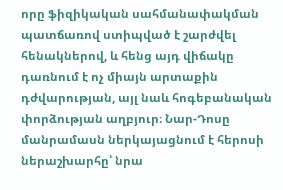որը ֆիզիկական սահմանափակման պատճառով ստիպված է շարժվել հենակներով, և հենց այդ վիճակը դառնում է ոչ միայն արտաքին դժվարության, այլ նաև հոգեբանական փորձության աղբյուր։ Նար-Դոսը մանրամասն ներկայացնում է հերոսի ներաշխարհը՝ նրա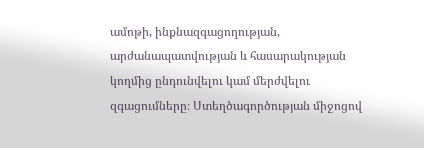ամոթի, ինքնազգացողության, արժանապատվության և հասարակության կողմից ընդունվելու կամ մերժվելու զգացումները։ Ստեղծագործության միջոցով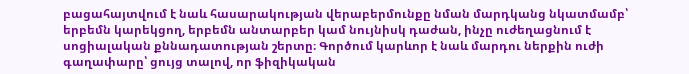բացահայտվում է նաև հասարակության վերաբերմունքը նման մարդկանց նկատմամբ՝ երբեմն կարեկցող, երբեմն անտարբեր կամ նույնիսկ դաժան, ինչը ուժեղացնում է սոցիալական քննադատության շերտը։ Գործում կարևոր է նաև մարդու ներքին ուժի գաղափարը՝ ցույց տալով, որ ֆիզիկական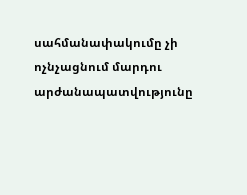սահմանափակումը չի ոչնչացնում մարդու արժանապատվությունը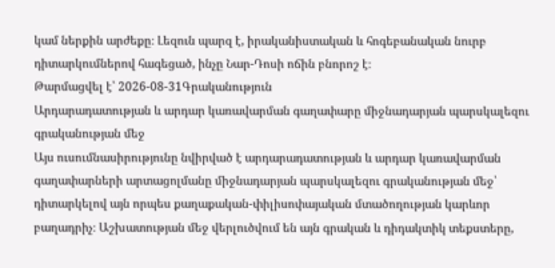կամ ներքին արժեքը։ Լեզուն պարզ է, իրականիստական և հոգեբանական նուրբ դիտարկումներով հագեցած, ինչը Նար-Դոսի ոճին բնորոշ է։
Թարմացվել է՝ 2026-08-31Գրականություն
Արդարադատության և արդար կառավարման գաղափարը միջնադարյան պարսկալեզու գրականության մեջ
Այս ուսումնասիրությունը նվիրված է արդարադատության և արդար կառավարման գաղափարների արտացոլմանը միջնադարյան պարսկալեզու գրականության մեջ՝ դիտարկելով այն որպես քաղաքական-փիլիսոփայական մտածողության կարևոր բաղադրիչ։ Աշխատության մեջ վերլուծվում են այն գրական և դիդակտիկ տեքստերը,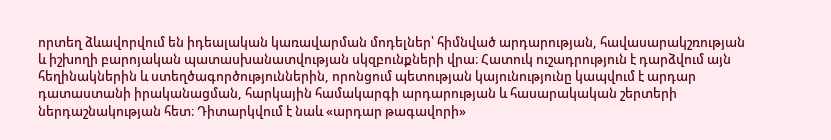որտեղ ձևավորվում են իդեալական կառավարման մոդելներ՝ հիմնված արդարության, հավասարակշռության և իշխողի բարոյական պատասխանատվության սկզբունքների վրա։ Հատուկ ուշադրություն է դարձվում այն հեղինակներին և ստեղծագործություններին, որոնցում պետության կայունությունը կապվում է արդար դատաստանի իրականացման, հարկային համակարգի արդարության և հասարակական շերտերի ներդաշնակության հետ։ Դիտարկվում է նաև «արդար թագավորի»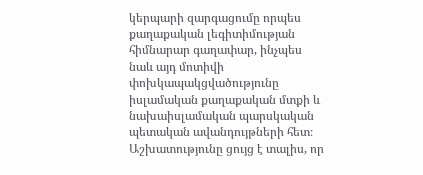կերպարի զարգացումը որպես քաղաքական լեգիտիմության հիմնարար գաղափար, ինչպես նաև այդ մոտիվի փոխկապակցվածությունը իսլամական քաղաքական մտքի և նախաիսլամական պարսկական պետական ավանդույթների հետ։ Աշխատությունը ցույց է տալիս, որ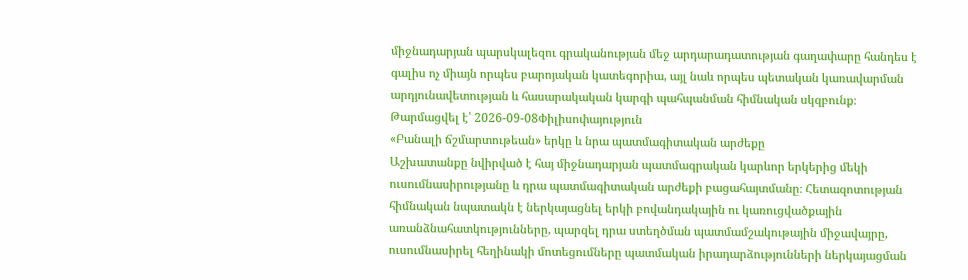միջնադարյան պարսկալեզու գրականության մեջ արդարադատության գաղափարը հանդես է գալիս ոչ միայն որպես բարոյական կատեգորիա, այլ նաև որպես պետական կառավարման արդյունավետության և հասարակական կարգի պահպանման հիմնական սկզբունք։
Թարմացվել է՝ 2026-09-08Փիլիսոփայություն
«Բանալի ճշմարտութեան» երկը և նրա պատմագիտական արժեքը
Աշխատանքը նվիրված է հայ միջնադարյան պատմագրական կարևոր երկերից մեկի ուսումնասիրությանը և դրա պատմագիտական արժեքի բացահայտմանը։ Հետազոտության հիմնական նպատակն է ներկայացնել երկի բովանդակային ու կառուցվածքային առանձնահատկությունները, պարզել դրա ստեղծման պատմամշակութային միջավայրը, ուսումնասիրել հեղինակի մոտեցումները պատմական իրադարձությունների ներկայացման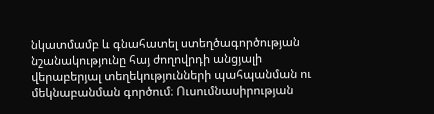նկատմամբ և գնահատել ստեղծագործության նշանակությունը հայ ժողովրդի անցյալի վերաբերյալ տեղեկությունների պահպանման ու մեկնաբանման գործում։ Ուսումնասիրության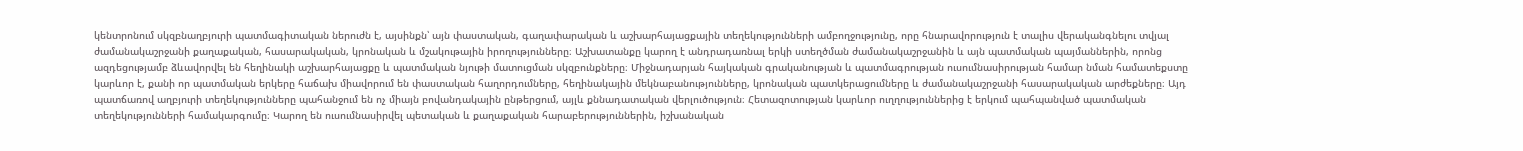կենտրոնում սկզբնաղբյուրի պատմագիտական ներուժն է, այսինքն՝ այն փաստական, գաղափարական և աշխարհայացքային տեղեկությունների ամբողջությունը, որը հնարավորություն է տալիս վերականգնելու տվյալ ժամանակաշրջանի քաղաքական, հասարակական, կրոնական և մշակութային իրողությունները։ Աշխատանքը կարող է անդրադառնալ երկի ստեղծման ժամանակաշրջանին և այն պատմական պայմաններին, որոնց ազդեցությամբ ձևավորվել են հեղինակի աշխարհայացքը և պատմական նյութի մատուցման սկզբունքները։ Միջնադարյան հայկական գրականության և պատմագրության ուսումնասիրության համար նման համատեքստը կարևոր է, քանի որ պատմական երկերը հաճախ միավորում են փաստական հաղորդումները, հեղինակային մեկնաբանությունները, կրոնական պատկերացումները և ժամանակաշրջանի հասարակական արժեքները։ Այդ պատճառով աղբյուրի տեղեկությունները պահանջում են ոչ միայն բովանդակային ընթերցում, այլև քննադատական վերլուծություն։ Հետազոտության կարևոր ուղղություններից է երկում պահպանված պատմական տեղեկությունների համակարգումը։ Կարող են ուսումնասիրվել պետական և քաղաքական հարաբերություններին, իշխանական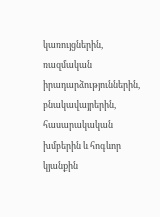կառույցներին, ռազմական իրադարձություններին, բնակավայրերին, հասարակական խմբերին և հոգևոր կյանքին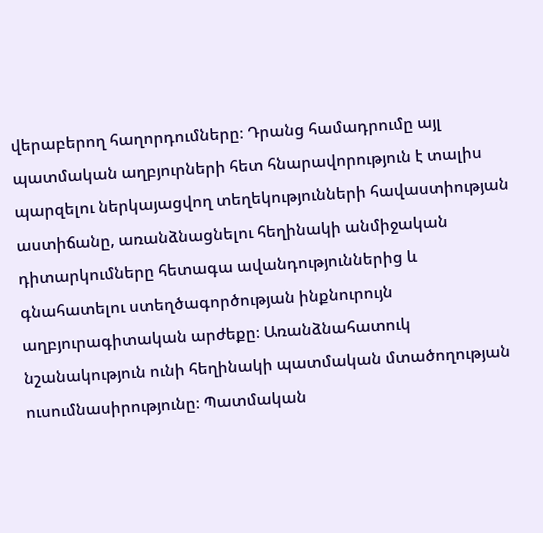վերաբերող հաղորդումները։ Դրանց համադրումը այլ պատմական աղբյուրների հետ հնարավորություն է տալիս պարզելու ներկայացվող տեղեկությունների հավաստիության աստիճանը, առանձնացնելու հեղինակի անմիջական դիտարկումները հետագա ավանդություններից և գնահատելու ստեղծագործության ինքնուրույն աղբյուրագիտական արժեքը։ Առանձնահատուկ նշանակություն ունի հեղինակի պատմական մտածողության ուսումնասիրությունը։ Պատմական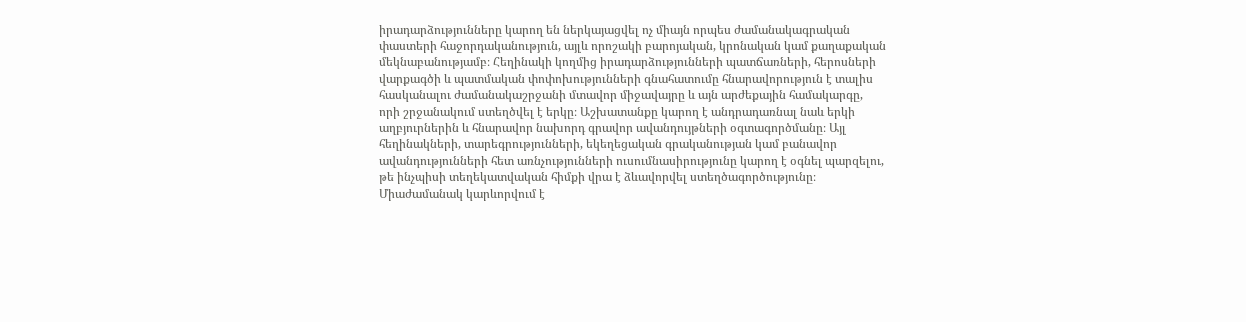իրադարձությունները կարող են ներկայացվել ոչ միայն որպես ժամանակագրական փաստերի հաջորդականություն, այլև որոշակի բարոյական, կրոնական կամ քաղաքական մեկնաբանությամբ։ Հեղինակի կողմից իրադարձությունների պատճառների, հերոսների վարքագծի և պատմական փոփոխությունների գնահատումը հնարավորություն է տալիս հասկանալու ժամանակաշրջանի մտավոր միջավայրը և այն արժեքային համակարգը, որի շրջանակում ստեղծվել է երկը։ Աշխատանքը կարող է անդրադառնալ նաև երկի աղբյուրներին և հնարավոր նախորդ գրավոր ավանդույթների օգտագործմանը։ Այլ հեղինակների, տարեգրությունների, եկեղեցական գրականության կամ բանավոր ավանդությունների հետ առնչությունների ուսումնասիրությունը կարող է օգնել պարզելու, թե ինչպիսի տեղեկատվական հիմքի վրա է ձևավորվել ստեղծագործությունը։ Միաժամանակ կարևորվում է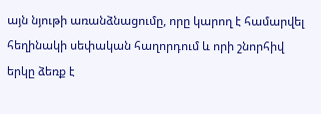այն նյութի առանձնացումը, որը կարող է համարվել հեղինակի սեփական հաղորդում և որի շնորհիվ երկը ձեռք է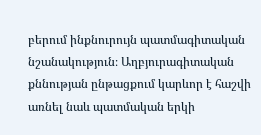բերում ինքնուրույն պատմագիտական նշանակություն։ Աղբյուրագիտական քննության ընթացքում կարևոր է հաշվի առնել նաև պատմական երկի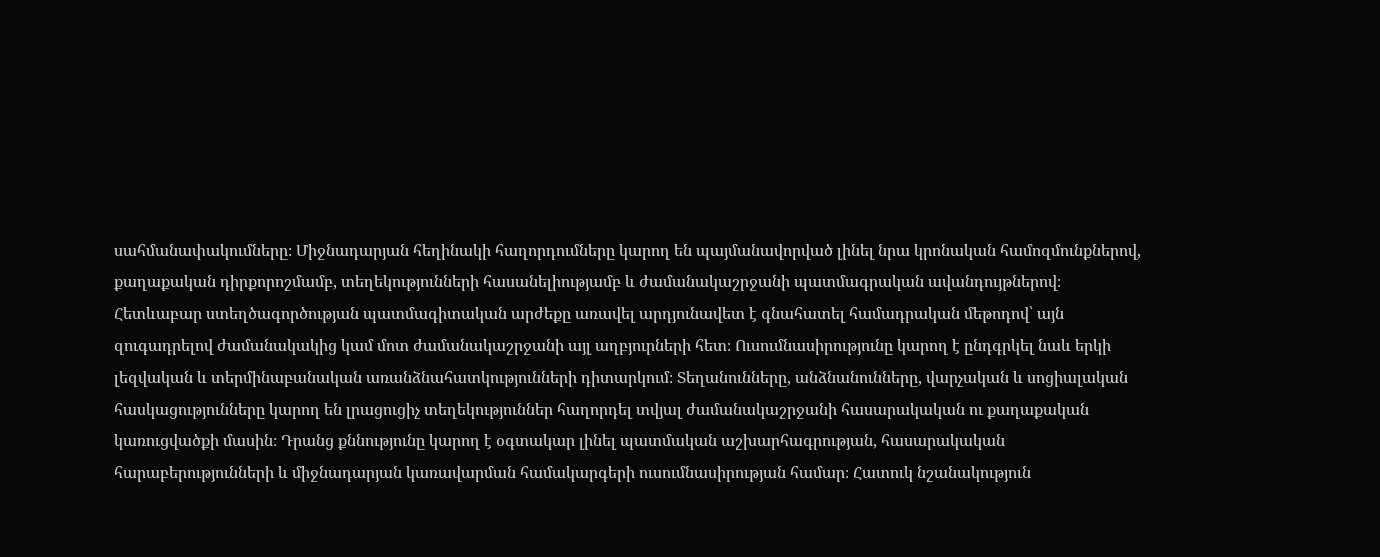սահմանափակումները։ Միջնադարյան հեղինակի հաղորդումները կարող են պայմանավորված լինել նրա կրոնական համոզմունքներով, քաղաքական դիրքորոշմամբ, տեղեկությունների հասանելիությամբ և ժամանակաշրջանի պատմագրական ավանդույթներով։ Հետևաբար ստեղծագործության պատմագիտական արժեքը առավել արդյունավետ է գնահատել համադրական մեթոդով՝ այն զուգադրելով ժամանակակից կամ մոտ ժամանակաշրջանի այլ աղբյուրների հետ։ Ուսումնասիրությունը կարող է ընդգրկել նաև երկի լեզվական և տերմինաբանական առանձնահատկությունների դիտարկում։ Տեղանունները, անձնանունները, վարչական և սոցիալական հասկացությունները կարող են լրացուցիչ տեղեկություններ հաղորդել տվյալ ժամանակաշրջանի հասարակական ու քաղաքական կառուցվածքի մասին։ Դրանց քննությունը կարող է օգտակար լինել պատմական աշխարհագրության, հասարակական հարաբերությունների և միջնադարյան կառավարման համակարգերի ուսումնասիրության համար։ Հատուկ նշանակություն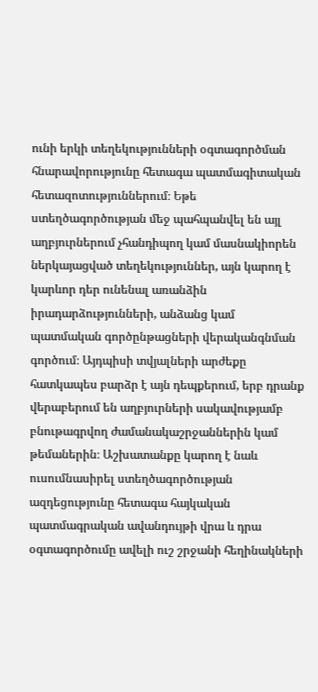ունի երկի տեղեկությունների օգտագործման հնարավորությունը հետագա պատմագիտական հետազոտություններում։ Եթե ստեղծագործության մեջ պահպանվել են այլ աղբյուրներում չհանդիպող կամ մասնակիորեն ներկայացված տեղեկություններ, այն կարող է կարևոր դեր ունենալ առանձին իրադարձությունների, անձանց կամ պատմական գործընթացների վերականգնման գործում։ Այդպիսի տվյալների արժեքը հատկապես բարձր է այն դեպքերում, երբ դրանք վերաբերում են աղբյուրների սակավությամբ բնութագրվող ժամանակաշրջաններին կամ թեմաներին։ Աշխատանքը կարող է նաև ուսումնասիրել ստեղծագործության ազդեցությունը հետագա հայկական պատմագրական ավանդույթի վրա և դրա օգտագործումը ավելի ուշ շրջանի հեղինակների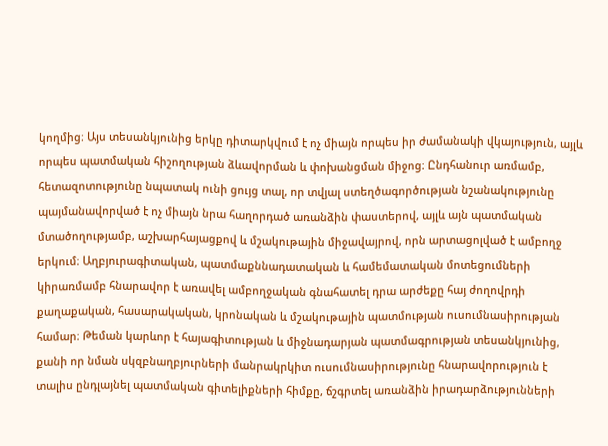կողմից։ Այս տեսանկյունից երկը դիտարկվում է ոչ միայն որպես իր ժամանակի վկայություն, այլև որպես պատմական հիշողության ձևավորման և փոխանցման միջոց։ Ընդհանուր առմամբ, հետազոտությունը նպատակ ունի ցույց տալ, որ տվյալ ստեղծագործության նշանակությունը պայմանավորված է ոչ միայն նրա հաղորդած առանձին փաստերով, այլև այն պատմական մտածողությամբ, աշխարհայացքով և մշակութային միջավայրով, որն արտացոլված է ամբողջ երկում։ Աղբյուրագիտական, պատմաքննադատական և համեմատական մոտեցումների կիրառմամբ հնարավոր է առավել ամբողջական գնահատել դրա արժեքը հայ ժողովրդի քաղաքական, հասարակական, կրոնական և մշակութային պատմության ուսումնասիրության համար։ Թեման կարևոր է հայագիտության և միջնադարյան պատմագրության տեսանկյունից, քանի որ նման սկզբնաղբյուրների մանրակրկիտ ուսումնասիրությունը հնարավորություն է տալիս ընդլայնել պատմական գիտելիքների հիմքը, ճշգրտել առանձին իրադարձությունների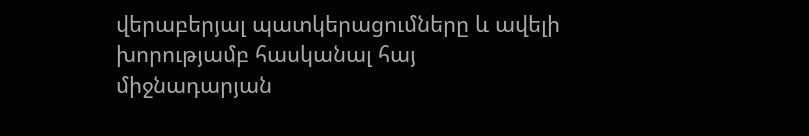վերաբերյալ պատկերացումները և ավելի խորությամբ հասկանալ հայ միջնադարյան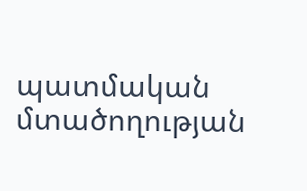պատմական մտածողության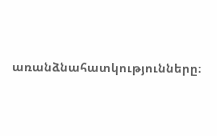առանձնահատկությունները։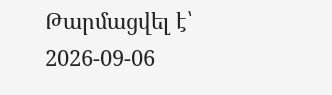Թարմացվել է՝ 2026-09-06